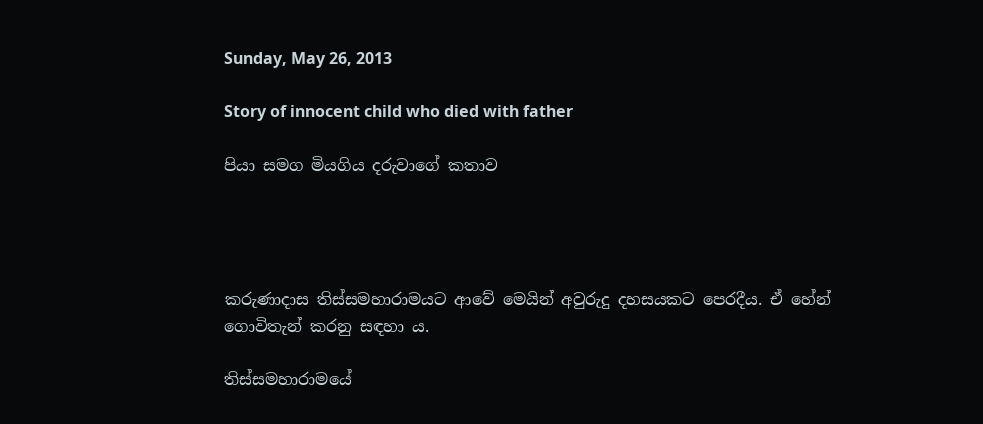Sunday, May 26, 2013

Story of innocent child who died with father

පියා සමග මියගිය දරුවාගේ කතාව




කරුණාදාස තිස්‌සමහාරාමයට ආවේ මෙයින් අවුරුදු දහසයකට පෙරදීය. ඒ හේන් ගොවිතැන් කරනු සඳහා ය.

තිස්‌සමහාරාමයේ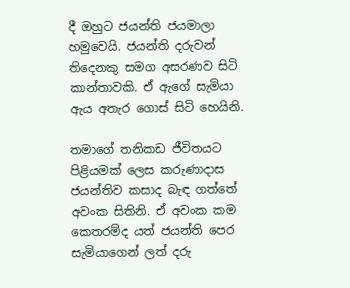දී ඔහුට ජයන්ති ජයමාලා හමුවෙයි. ජයන්ති දරුවන් තිදෙනකු සමග අසරණව සිටි කාන්තාවකි. ඒ ඇගේ සැමියා ඇය අතැර ගොස්‌ සිටි හෙයිනි.

තමාගේ තනිකඩ ජීවිතයට පිළියමක්‌ ලෙස කරුණාදාස ජයන්තිව කසාද බැඳ ගත්තේ අවංක සිතිනි. ඒ අවංක කම කෙතරම්ද යත් ජයන්ති පෙර සැමියාගෙන් ලත් දරු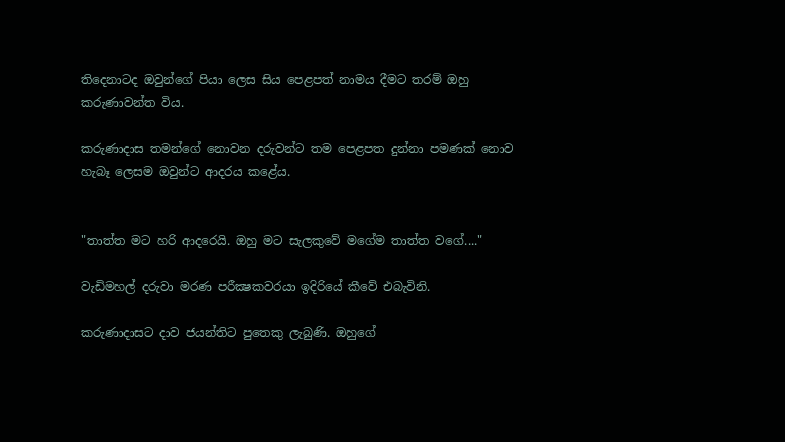තිදෙනාටද ඔවුන්ගේ පියා ලෙස සිය පෙළපත් නාමය දීමට තරම් ඔහු කරුණාවන්ත විය.

කරුණාදාස තමන්ගේ නොවන දරුවන්ට තම පෙළපත දුන්නා පමණක්‌ නොව හැබෑ ලෙසම ඔවුන්ට ආදරය කළේය.


"තාත්ත මට හරි ආදරෙයි. ඔහු මට සැලකුවේ මගේම තාත්ත වගේ...."

වැඩිමහල් දරුවා මරණ පරීක්‍ෂකවරයා ඉදිරියේ කීවේ එබැවිනි.

කරුණාදාසට දාව ජයන්තිට පුතෙකු ලැබුණි. ඔහුගේ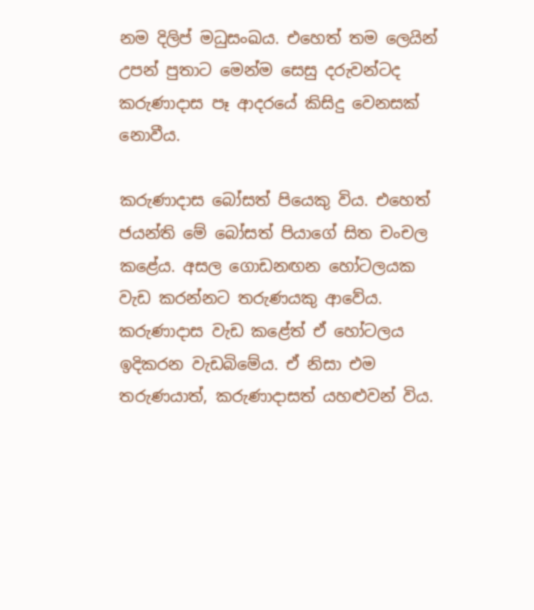නම දිලිප් මධුසංඛය. එහෙත් තම ලෙයින් උපන් පුතාට මෙන්ම සෙසු දරුවන්ටද කරුණාදාස පෑ ආදරයේ කිසිදු වෙනසක්‌ නොවීය.

කරුණාදාස බෝසත් පියෙකු විය. එහෙත් ජයන්ති මේ බෝසත් පියාගේ සිත චංචල කළේය. අසල ගොඩනඟන හෝටලයක වැඩ කරන්නට තරුණයකු ආවේය. කරුණාදාස වැඩ කළේත් ඒ හෝටලය ඉදිකරන වැඩබිමේය. ඒ නිසා එම තරුණයාත්, කරුණාදාසත් යහළුවන් විය.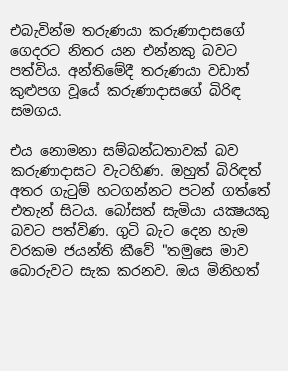එබැවින්ම තරුණයා කරුණාදාසගේ ගෙදරට නිතර යන එන්නකු බවට පත්විය. අන්තිමේදී තරුණයා වඩාත් කුළුපග වූයේ කරුණාදාසගේ බිරිඳ සමගය.

එය නොමනා සම්බන්ධතාවක්‌ බව කරුණාදාසට වැටහිණ. ඔහුත් බිරිඳත් අතර ගැටුම් හටගන්නට පටන් ගත්තේ එතැන් සිටය. බෝසත් සැමියා යක්‍ෂයකු බවට පත්විණ. ගුටි බැට දෙන හැම වරකම ජයන්ති කීවේ "තමුසෙ මාව බොරුවට සැක කරනව. ඔය මිනිහත්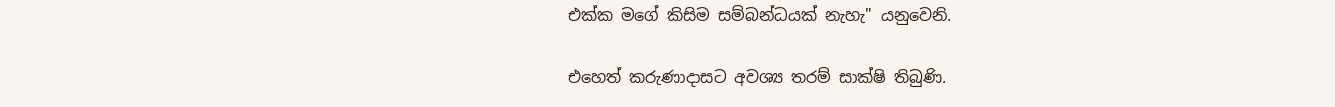එක්‌ක මගේ කිසිම සම්බන්ධයක්‌ නැහැ" යනුවෙනි.

එහෙත් කරුණාදාසට අවශ්‍ය තරම් සාක්‌ෂි තිබුණි.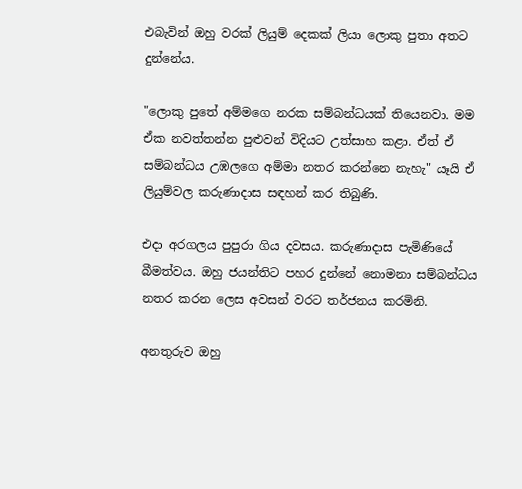එබැවින් ඔහු වරක්‌ ලියුම් දෙකක්‌ ලියා ලොකු පුතා අතට දුන්නේය.

"ලොකු පුතේ අම්මගෙ නරක සම්බන්ධයක්‌ තියෙනවා. මම ඒක නවත්තන්න පුළුවන් විදියට උත්සාහ කළා. ඒත් ඒ සම්බන්ධය උඹලගෙ අම්මා නතර කරන්නෙ නැහැ" යෑයි ඒ ලියුම්වල කරුණාදාස සඳහන් කර තිබුණි.

එදා අරගලය පුපුරා ගිය දවසය. කරුණාදාස පැමිණියේ බීමත්වය. ඔහු ජයන්තිට පහර දුන්නේ නොමනා සම්බන්ධය නතර කරන ලෙස අවසන් වරට තර්ජනය කරමිනි.

අනතුරුව ඔහු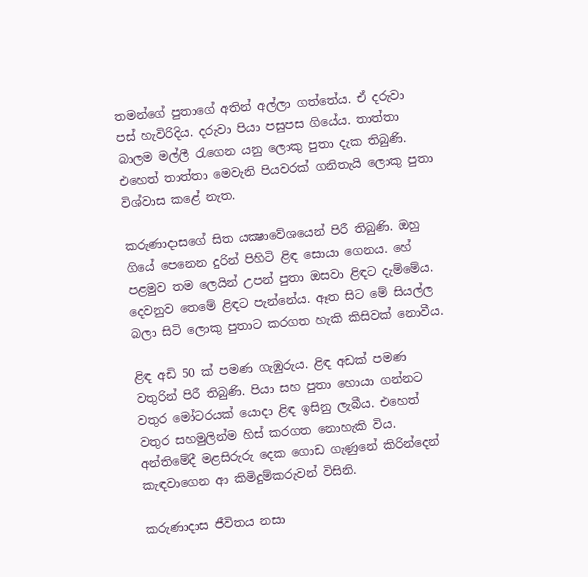තමන්ගේ පුතාගේ අතින් අල්ලා ගත්තේය. ඒ දරුවා පස්‌ හැවිරිදිය. දරුවා පියා පසුපස ගියේය. තාත්තා බාලම මල්ලී රැගෙන යනු ලොකු පුතා දැක තිබුණි. එහෙත් තාත්තා මෙවැනි පියවරක්‌ ගනිතැයි ලොකු පුතා විශ්වාස කළේ නැත.

කරුණාදාසගේ සිත යක්‍ෂාවේශයෙන් පිරී තිබුණි. ඔහු ගියේ පෙනෙන දුරින් පිහිටි ළිඳ සොයා ගෙනය. හේ පළමුව තම ලෙයින් උපන් පුතා ඔසවා ළිඳට දැම්මේය. දෙවනුව තෙමේ ළිඳට පැන්නේය. ඈත සිට මේ සියල්ල බලා සිටි ලොකු පුතාට කරගත හැකි කිසිවක්‌ නොවීය.

ළිඳ අඩි 50 ක්‌ පමණ ගැඹුරුය. ළිඳ අඩක්‌ පමණ වතුරින් පිරී තිබුණි. පියා සහ පුතා හොයා ගන්නට වතුර මෝටරයක්‌ යොදා ළිඳ ඉසිනු ලැබීය. එහෙත් වතුර සහමුලින්ම හිස්‌ කරගත නොහැකි විය. අන්තිමේදී මළසිරුරු දෙක ගොඩ ගැණුනේ කිරින්දෙන් කැඳවාගෙන ආ කිමිදුම්කරුවන් විසිනි.

කරුණාදාස ජීවිතය නසා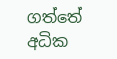ගත්තේ අධික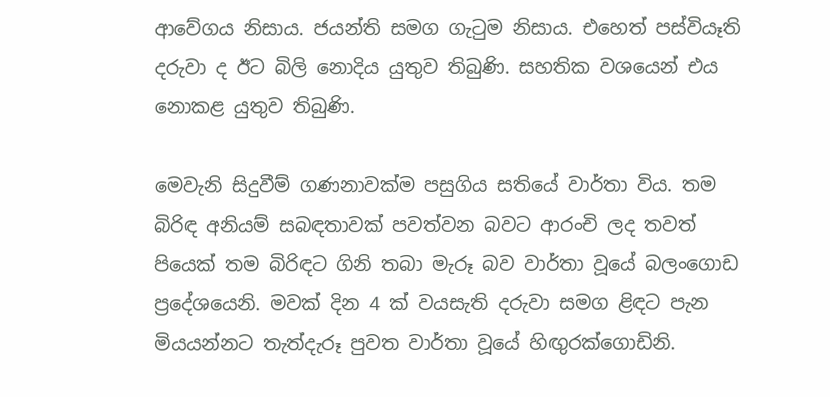ආවේගය නිසාය. ජයන්ති සමග ගැටුම නිසාය. එහෙත් පස්‌වියෑති දරුවා ද ඊට බිලි නොදිය යුතුව තිබුණි. සහතික වශයෙන් එය නොකළ යුතුව තිබුණි.

මෙවැනි සිදුවීම් ගණනාවක්‌ම පසුගිය සතියේ වාර්තා විය. තම බිරිඳ අනියම් සබඳතාවක්‌ පවත්වන බවට ආරංචි ලද තවත් පියෙක්‌ තම බිරිඳට ගිනි තබා මැරූ බව වාර්තා වූයේ බලංගොඩ ප්‍රදේශයෙනි. මවක්‌ දින 4 ක්‌ වයසැති දරුවා සමග ළිඳට පැන මියයන්නට තැත්දැරූ පුවත වාර්තා වූයේ හිඟුරක්‌ගොඩිනි.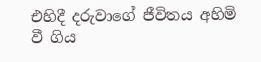එහිදී දරුවාගේ ජීවිතය අහිමි වී ගිය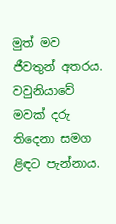මුත් මව ජීවතුන් අතරය. වවුනියාවේ මවක්‌ දරු තිදෙනා සමග ළිඳට පැන්නාය.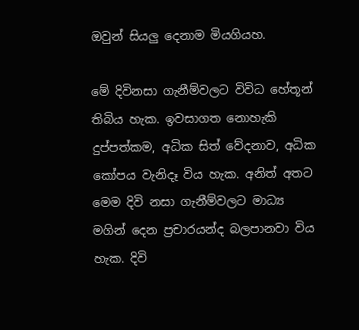ඔවුන් සියලු දෙනාම මියගියහ.

මේ දිවිනසා ගැනීම්වලට විවිධ හේතූන් තිබිය හැක. ඉවසාගත නොහැකි දුප්පත්කම, අධික සිත් වේදනාව, අධික කෝපය වැනිදෑ විය හැක. අනිත් අතට මෙම දිවි නසා ගැනීම්වලට මාධ්‍ය මගින් දෙන ප්‍රචාරයන්ද බලපානවා විය හැක. දිවි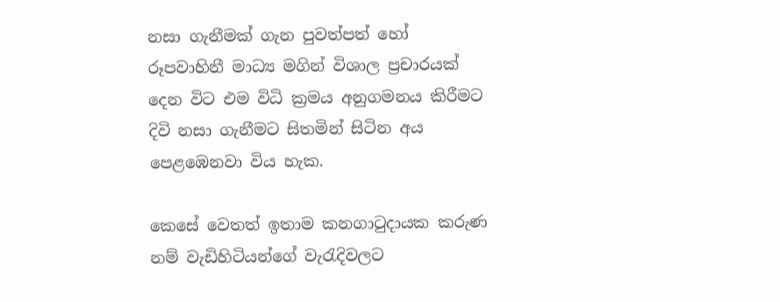නසා ගැනීමක්‌ ගැන පුවත්පත් හෝ රූපවාහිනී මාධ්‍ය මගින් විශාල ප්‍රචාරයක්‌ දෙන විට එම විධි ක්‍රමය අනුගමනය කිරීමට දිවි නසා ගැනීමට සිතමින් සිටින අය පෙළඹෙනවා විය හැක.

කෙසේ වෙතත් ඉතාම කනගාටුදායක කරුණ නම් වැඩිහිටියන්ගේ වැරැදිවලට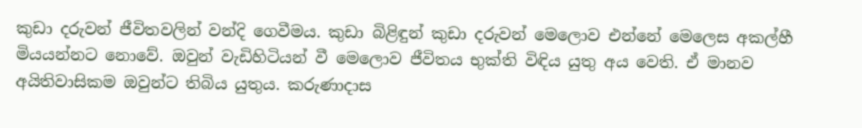කුඩා දරුවන් ජීවිතවලින් වන්දි ගෙවීමය. කුඩා බිළිඳුන් කුඩා දරුවන් මෙලොව එන්නේ මෙලෙස අකල්හී මියයන්නට නොවේ. ඔවුන් වැඩිහිටියන් වී මෙලොව ජීවිතය භුක්‌ති විඳිය යුතු අය වෙති. ඒ මානව අයිතිවාසිකම ඔවුන්ට තිබිය යුතුය. කරුණාදාස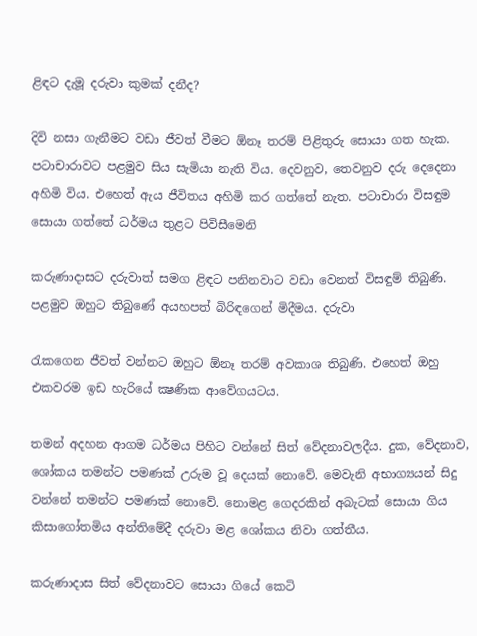ළිඳට දැමූ දරුවා කුමක්‌ දනීද?

දිවි නසා ගැනීමට වඩා ජීවත් වීමට ඕනෑ තරම් පිළිතුරු සොයා ගත හැක. පටාචාරාවට පළමුව සිය සැමියා නැති විය. දෙවනුව, තෙවනුව දරු දෙදෙනා අහිමි විය. එහෙත් ඇය ජීවිතය අහිමි කර ගත්තේ නැත. පටාචාරා විසඳුම සොයා ගත්තේ ධර්මය තුළට පිවිසීමෙනි

කරුණාදාසට දරුවාත් සමග ළිඳට පනිනවාට වඩා වෙනත් විසඳුම් තිබුණි. පළමුව ඔහුට තිබුණේ අයහපත් බිරිඳගෙන් මිදීමය. දරුවා

රැකගෙන ජීවත් වන්නට ඔහුට ඕනෑ තරම් අවකාශ තිබුණි. එහෙත් ඔහු එකවරම ඉඩ හැරියේ ක්‍ෂණික ආවේගයටය.

තමන් අදහන ආගම ධර්මය පිහිට වන්නේ සිත් වේදනාවලදීය. දුක, වේදනාව, ශෝකය තමන්ට පමණක්‌ උරුම වූ දෙයක්‌ නොවේ. මෙවැනි අභාග්‍යයන් සිදු වන්නේ තමන්ට පමණක්‌ නොවේ. නොමළ ගෙදරකින් අබැටක්‌ සොයා ගිය කිසාගෝතමිය අන්තිමේදී දරුවා මළ ශෝකය නිවා ගත්තීය.

කරුණාදාස සිත් වේදනාවට සොයා ගියේ කෙටි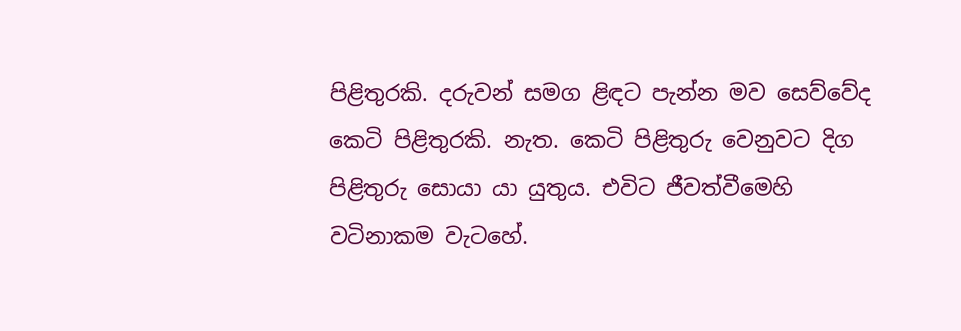පිළිතුරකි. දරුවන් සමග ළිඳට පැන්න මව සෙව්වේද කෙටි පිළිතුරකි. නැත. කෙටි පිළිතුරු වෙනුවට දිග පිළිතුරු සොයා යා යුතුය. එවිට ජීවත්වීමෙහි වටිනාකම වැටහේ.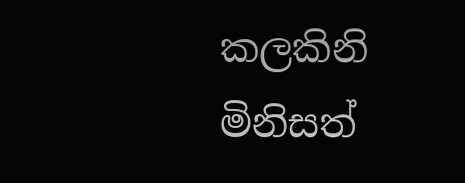කලකිනි මිනිසත්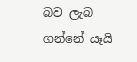බව ලැබ ගන්නේ යෑයි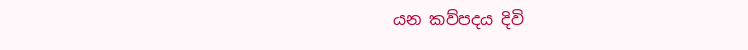යන කව්පදය දිවි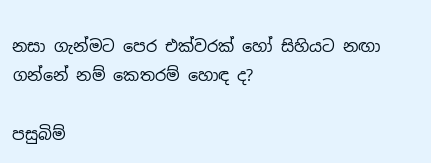නසා ගැන්මට පෙර එක්‌වරක්‌ හෝ සිහියට නඟා ගන්නේ නම් කෙතරම් හොඳ ද?

පසුබිම්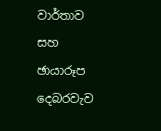වාර්තාව සහ ඡායාරූප
දෙබරවැව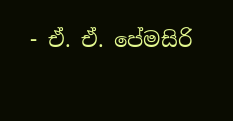- ඒ. ඒ. පේමසිරි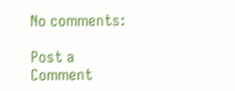No comments:

Post a Comment